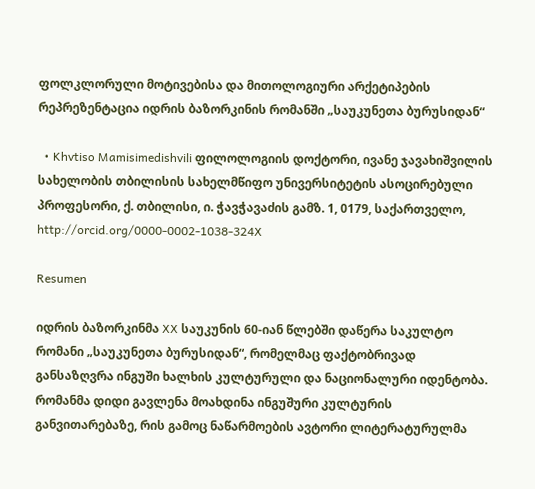ფოლკლორული მოტივებისა და მითოლოგიური არქეტიპების რეპრეზენტაცია იდრის ბაზორკინის რომანში „საუკუნეთა ბურუსიდან“

  • Khvtiso Mamisimedishvili ფილოლოგიის დოქტორი, ივანე ჯავახიშვილის სახელობის თბილისის სახელმწიფო უნივერსიტეტის ასოცირებული პროფესორი, ქ. თბილისი, ი. ჭავჭავაძის გამზ. 1, 0179, საქართველო, http://orcid.org/0000-0002-1038-324X

Resumen

იდრის ბაზორკინმა XX საუკუნის 60-იან წლებში დაწერა საკულტო რომანი „საუკუნეთა ბურუსიდან“, რომელმაც ფაქტობრივად განსაზღვრა ინგუში ხალხის კულტურული და ნაციონალური იდენტობა. რომანმა დიდი გავლენა მოახდინა ინგუშური კულტურის განვითარებაზე, რის გამოც ნაწარმოების ავტორი ლიტერატურულმა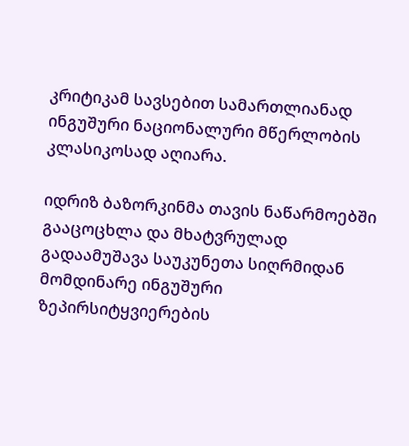კრიტიკამ სავსებით სამართლიანად ინგუშური ნაციონალური მწერლობის კლასიკოსად აღიარა.

იდრიზ ბაზორკინმა თავის ნაწარმოებში გააცოცხლა და მხატვრულად გადაამუშავა საუკუნეთა სიღრმიდან მომდინარე ინგუშური ზეპირსიტყვიერების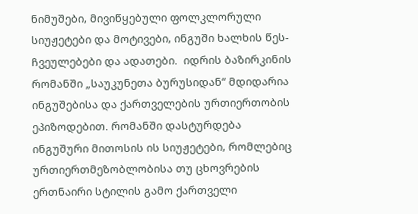ნიმუშები, მივიწყებული ფოლკლორული სიუჟეტები და მოტივები, ინგუში ხალხის წეს-ჩვეულებები და ადათები.  იდრის ბაზირკინის რომანში „საუკუნეთა ბურუსიდან“ მდიდარია ინგუშებისა და ქართველების ურთიერთობის ეპიზოდებით. რომანში დასტურდება ინგუშური მითოსის ის სიუჟეტები, რომლებიც ურთიერთმეზობლობისა თუ ცხოვრების ერთნაირი სტილის გამო ქართველი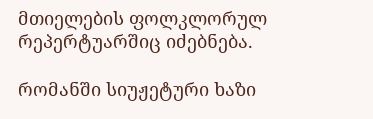მთიელების ფოლკლორულ რეპერტუარშიც იძებნება.

რომანში სიუჟეტური ხაზი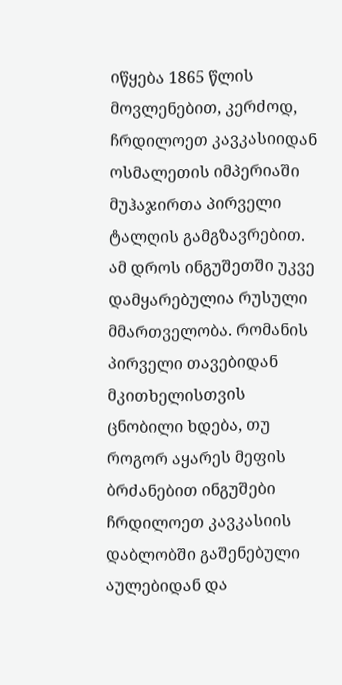იწყება 1865 წლის მოვლენებით, კერძოდ, ჩრდილოეთ კავკასიიდან ოსმალეთის იმპერიაში მუჰაჯირთა პირველი ტალღის გამგზავრებით. ამ დროს ინგუშეთში უკვე დამყარებულია რუსული მმართველობა. რომანის პირველი თავებიდან მკითხელისთვის ცნობილი ხდება, თუ როგორ აყარეს მეფის ბრძანებით ინგუშები ჩრდილოეთ კავკასიის დაბლობში გაშენებული აულებიდან და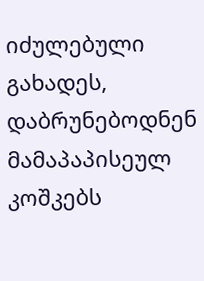იძულებული გახადეს, დაბრუნებოდნენ მამაპაპისეულ კოშკებს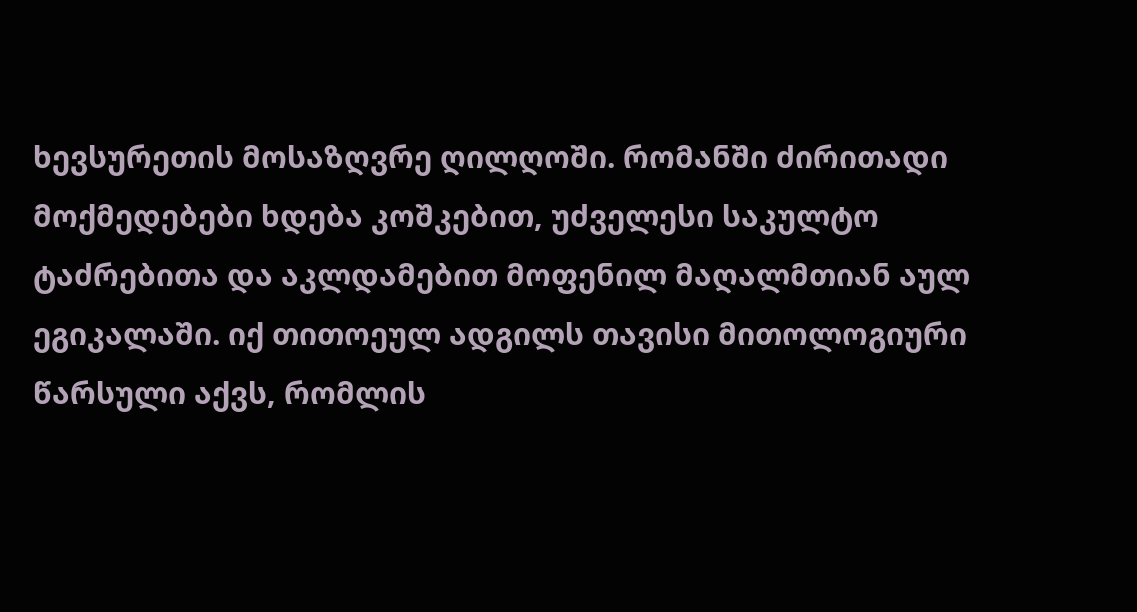ხევსურეთის მოსაზღვრე ღილღოში. რომანში ძირითადი მოქმედებები ხდება კოშკებით, უძველესი საკულტო ტაძრებითა და აკლდამებით მოფენილ მაღალმთიან აულ ეგიკალაში. იქ თითოეულ ადგილს თავისი მითოლოგიური წარსული აქვს, რომლის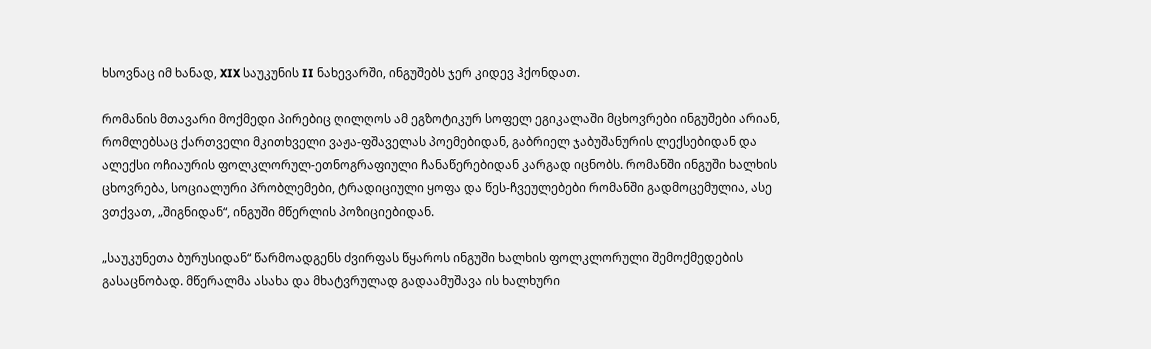ხსოვნაც იმ ხანად, XIX საუკუნის II ნახევარში, ინგუშებს ჯერ კიდევ ჰქონდათ.

რომანის მთავარი მოქმედი პირებიც ღილღოს ამ ეგზოტიკურ სოფელ ეგიკალაში მცხოვრები ინგუშები არიან, რომლებსაც ქართველი მკითხველი ვაჟა-ფშაველას პოემებიდან, გაბრიელ ჯაბუშანურის ლექსებიდან და ალექსი ოჩიაურის ფოლკლორულ-ეთნოგრაფიული ჩანაწერებიდან კარგად იცნობს. რომანში ინგუში ხალხის ცხოვრება, სოციალური პრობლემები, ტრადიციული ყოფა და წეს-ჩვეულებები რომანში გადმოცემულია, ასე ვთქვათ, „შიგნიდან“, ინგუში მწერლის პოზიციებიდან.

„საუკუნეთა ბურუსიდან“ წარმოადგენს ძვირფას წყაროს ინგუში ხალხის ფოლკლორული შემოქმედების გასაცნობად. მწერალმა ასახა და მხატვრულად გადაამუშავა ის ხალხური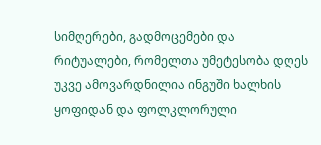სიმღერები, გადმოცემები და რიტუალები, რომელთა უმეტესობა დღეს უკვე ამოვარდნილია ინგუში ხალხის ყოფიდან და ფოლკლორული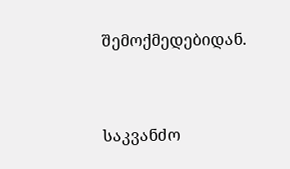შემოქმედებიდან.



საკვანძო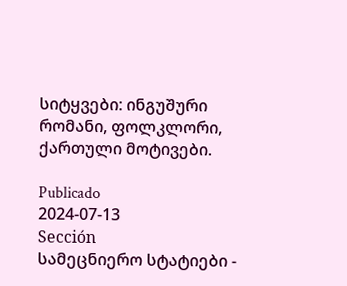სიტყვები: ინგუშური რომანი, ფოლკლორი, ქართული მოტივები.

Publicado
2024-07-13
Sección
სამეცნიერო სტატიები -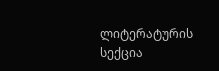ლიტერატურის სექცია